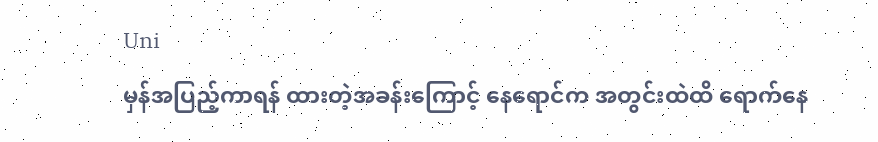Uni
မှန်အပြည့်ကာရန် ထားတဲ့အခန်းကြောင့် နေရောင်က အတွင်းထဲထိ ရောက်နေ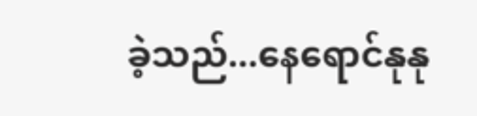ခဲ့သည်...နေရောင်နုနု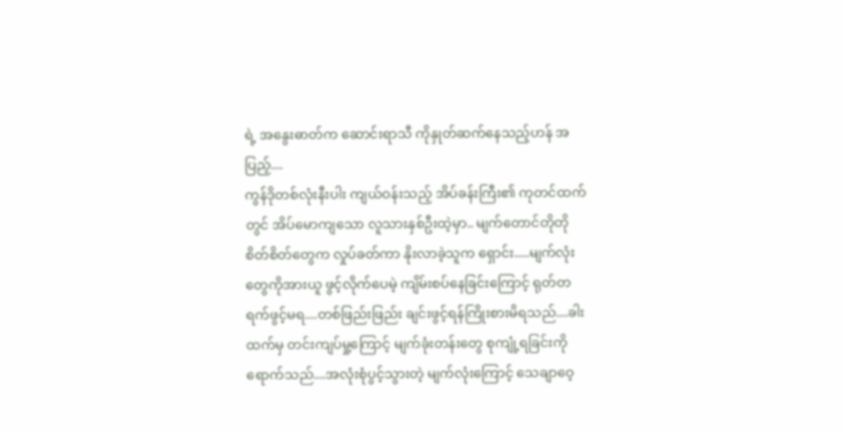ရဲ့ အနွေးဓာတ်က ဆောင်းရာသီ ကိုနှုတ်ဆက်နေသည့်ဟန် အပြည့်....
ကွန်ဒိုတစ်လုံးနီးပါး ကျယ်ဝန်းသည့် အိပ်ခန်းကြီး၏ ကုတင်ထက်တွင် အိပ်မောကျသော လူသားနှစ်ဦးထဲ့မှာ.. မျက်တောင်တိုတိုစိတ်စိတ်တွေက လှုပ်ခတ်ကာ နိုးလာခဲ့သူက ရှောင်း.....မျက်လုံး တွေကိုအားယူ ဖွင့်လိုက်ပေမဲ့ ကျိမ်းစပ်နေခြင်းကြောင့် ရုတ်တရက်ဖွင့်မရ....တစ်ဖြည်းဖြည်း ချင်းဖွင့်ရန်ကြိုးစားမိရသည်....ခါးထက်မှ တင်းကျပ်မှု့ကြောင့် မျက်ခုံးတန်းတွေ စုကျုံ့ရခြင်းကိုရောက်သည်....အလုံးစုံပွင့်သွားတဲ့ မျက်လုံးကြောင့် သေချာဝေ့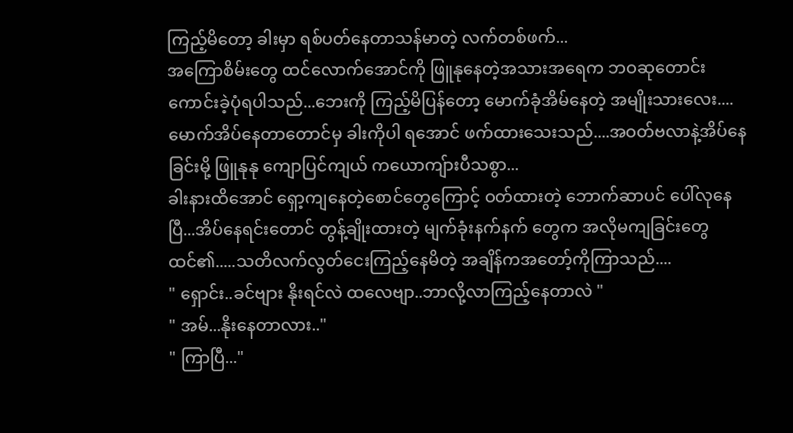ကြည့်မိတော့ ခါးမှာ ရစ်ပတ်နေတာသန်မာတဲ့ လက်တစ်ဖက်...
အကြောစိမ်းတွေ ထင်လောက်အောင်ကို ဖြူနုနေတဲ့အသားအရေက ဘဝဆုတောင်း ကောင်းခဲ့ပုံရပါသည်...ဘေးကို ကြည့်မိပြန်တော့ မောက်ခုံအိမ်နေတဲ့ အမျိုးသားလေး....မောက်အိပ်နေတာတောင်မှ ခါးကိုပါ ရအောင် ဖက်ထားသေးသည်....အဝတ်ဗလာနဲ့အိပ်နေခြင်းမို့ ဖြူနုနု ကျောပြင်ကျယ် ကယောကျ်ားပီသစွာ...
ခါးနားထိအောင် ရှော့ကျနေတဲ့စောင်တွေကြောင့် ဝတ်ထားတဲ့ ဘောက်ဆာပင် ပေါ်လုနေပြီ...အိပ်နေရင်းတောင် တွန့်ချိုးထားတဲ့ မျက်ခုံးနက်နက် တွေက အလိုမကျခြင်းတွေထင်၏.....သတိလက်လွတ်ငေးကြည့်နေမိတဲ့ အချိန်ကအတော့်ကိုကြာသည်....
" ရှောင်း..ခင်ဗျား နိုးရင်လဲ ထလေဗျာ..ဘာလို့လာကြည့်နေတာလဲ "
" အမ်...နိုးနေတာလား.."
" ကြာပြီ..."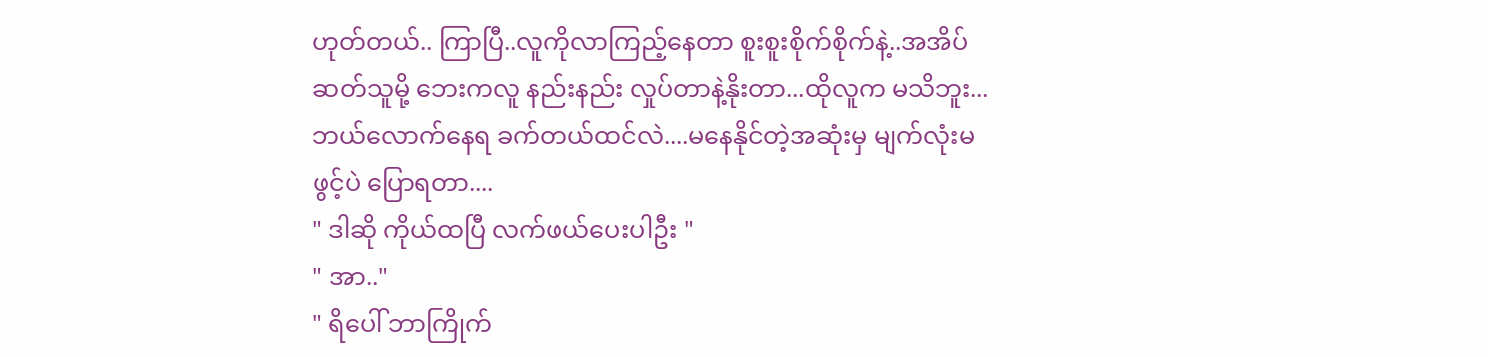ဟုတ်တယ်.. ကြာပြီ..လူကိုလာကြည့်နေတာ စူးစူးစိုက်စိုက်နဲ့..အအိပ်ဆတ်သူမို့ ဘေးကလူ နည်းနည်း လှုပ်တာနဲ့နိုးတာ...ထိုလူက မသိဘူး...ဘယ်လောက်နေရ ခက်တယ်ထင်လဲ....မနေနိုင်တဲ့အဆုံးမှ မျက်လုံးမဖွင့်ပဲ ပြောရတာ....
" ဒါဆို ကိုယ်ထပြီ လက်ဖယ်ပေးပါဦး "
" အာ.."
" ရိပေါ် ဘာကြိုက်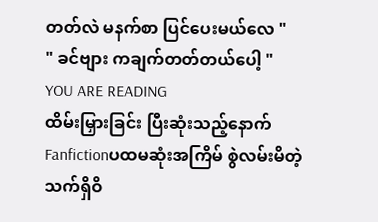တတ်လဲ မနက်စာ ပြင်ပေးမယ်လေ "
" ခင်ဗျား ကချက်တတ်တယ်ပေါ့ "
YOU ARE READING
ထိမ်းမြှားခြင်း ပြီးဆုံးသည့်နောက်
Fanfictionပထမဆုံးအကြိမ် စွဲလမ်းမိတဲ့ သက်ရှိဝိ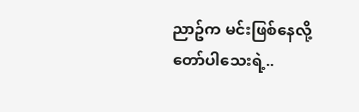ညာဥ်က မင်းဖြစ်နေလို့ တော်ပါသေးရဲ့..